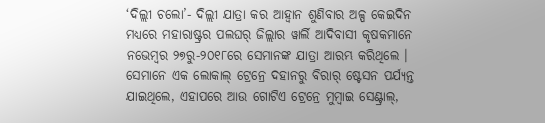‘ଦିଲ୍ଲୀ ଚଲୋ’- ଦିଲ୍ଲୀ ଯାତ୍ରା କର ଆହ୍ୱାନ ଶୁଣିବାର ଅଳ୍ପ କେଇଦିନ ମଧ୍ୟରେ ମହାରାଷ୍ଟ୍ରର ପଲଘର୍ ଜିଲ୍ଲାର ୱାର୍ଲି ଆଦିବାସୀ କୃଷକମାନେ ନଭେମ୍ବର ୨୭ରୁ-୨୦୧୮ରେ ସେମାନଙ୍କ ଯାତ୍ରା ଆରମ୍ଭ କରିଥିଲେ । ସେମାନେ ଏକ ଲୋକାଲ୍ ଟ୍ରେନ୍ରେ ଦହାନରୁ ବିରାର୍ ଷ୍ଟେସନ ପର୍ଯ୍ୟନ୍ତ ଯାଇଥିଲେ, ଏହାପରେ ଆଉ ଗୋଟିଏ ଟ୍ରେନ୍ରେ ମୁମ୍ବାଇ ସେଣ୍ଟ୍ରାଲ୍,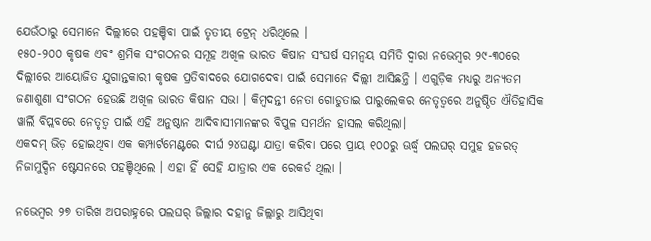ଯେଉଁଠାରୁ ସେମାନେ ଦିଲ୍ଲୀରେ ପହଞ୍ଚିବା ପାଇଁ ତୃତୀୟ ଟ୍ରେନ୍ ଧରିଥିଲେ ।
୧୫୦-୨୦୦ କୃଷକ ଏବଂ ଶ୍ରମିକ ସଂଗଠନର ସମୂହ ଅଖିଳ ଭାରତ କିଷାନ ସଂଘର୍ଷ ସମନ୍ୱୟ ସମିତି ଦ୍ୱାରା ନଭେମ୍ବର ୨୯-୩୦ରେ ଦିଲ୍ଲୀରେ ଆୟୋଜିତ ଯୁଗାନ୍ତକାରୀ କୃଷକ ପ୍ରତିବାଦରେ ଯୋଗଦେବା ପାଇଁ ସେମାନେ ଦିଲ୍ଲୀ ଆସିଛନ୍ତି । ଏଗୁଡ଼ିକ ମଧ୍ୟରୁ ଅନ୍ୟତମ ଜଣାଶୁଣା ସଂଗଠନ ହେଉଛି ଅଖିଳ ଭାରତ କିଷାନ ସଭା । କିମ୍ବଦନ୍ତୀ ନେତା ଗୋଡୁତାଇ ପାରୁଲେକର ନେତୃତ୍ୱରେ ଅନୁଷ୍ଠିତ ଐତିହାସିକ ୱାର୍ଲି ବିପ୍ଲବରେ ନେତୃତ୍ୱ ପାଇଁ ଏହି ଅନୁଷ୍ଠାନ ଆଦିବାସୀମାନଙ୍କର ବିପୁଳ ସମର୍ଥନ ହାସଲ କରିଥିଲା।
ଏକଦମ୍ ଭିଡ଼ ହୋଇଥିବା ଏକ କମ୍ପାର୍ଟମେଣ୍ଟରେ ଦୀର୍ଘ ୨୪ଘଣ୍ଟା ଯାତ୍ରା କରିବା ପରେ ପ୍ରାୟ ୧୦୦ରୁ ଊର୍ଦ୍ଧ୍ବ ପଲଘର୍ ସମୁହ ହଜରତ୍ ନିଜାମୁଦ୍ଦିନ ଷ୍ଟେସନରେ ପହଞ୍ଚିଥିଲେ । ଏହା ହିଁ ସେହି ଯାତ୍ରାର ଏକ ରେକର୍ଡ ଥିଲା ।

ନଭେମ୍ବର ୨୭ ତାରିଖ ଅପରାହ୍ନରେ ପଲଘର୍ ଜିଲ୍ଲାର ଦହାନୁ ଜିଲ୍ଲାରୁ ଆସିଥିବା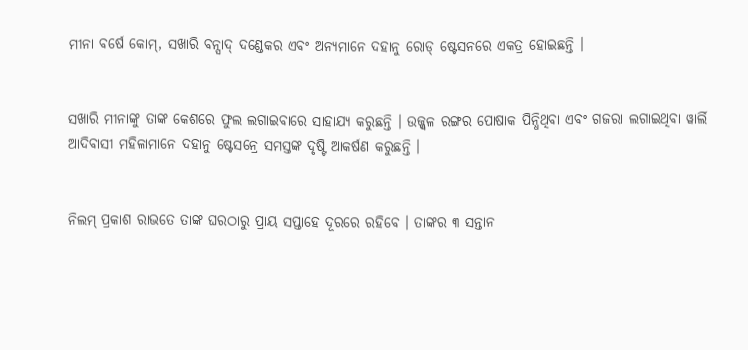ମୀନା ବର୍ଷେ କୋମ୍, ସଖାରି ବନ୍ସାଦ୍ ଦଣ୍ଡେକର ଏବଂ ଅନ୍ୟମାନେ ଦହାନୁ ରୋଡ୍ ଷ୍ଟେସନରେ ଏକତ୍ର ହୋଇଛନ୍ତି ।


ସଖାରି ମୀନାଙ୍କୁ ତାଙ୍କ କେଶରେ ଫୁଲ ଲଗାଇବାରେ ସାହାଯ୍ୟ କରୁଛନ୍ତି । ଉଜ୍ଜ୍ୱଳ ରଙ୍ଗର ପୋଷାକ ପିନ୍ଧିଥିବା ଏବଂ ଗଜରା ଲଗାଇଥିବା ୱାର୍ଲି ଆଦିବାସୀ ମହିଳାମାନେ ଦହାନୁ ଷ୍ଟେସନ୍ରେ ସମସ୍ତଙ୍କ ଦୃଷ୍ଟି ଆକର୍ଷଣ କରୁଛନ୍ତି ।


ନିଲମ୍ ପ୍ରକାଶ ରାଭତେ ତାଙ୍କ ଘରଠାରୁ ପ୍ରାୟ ସପ୍ତାହେ ଦୂରରେ ରହିବେ । ତାଙ୍କର ୩ ସନ୍ତାନ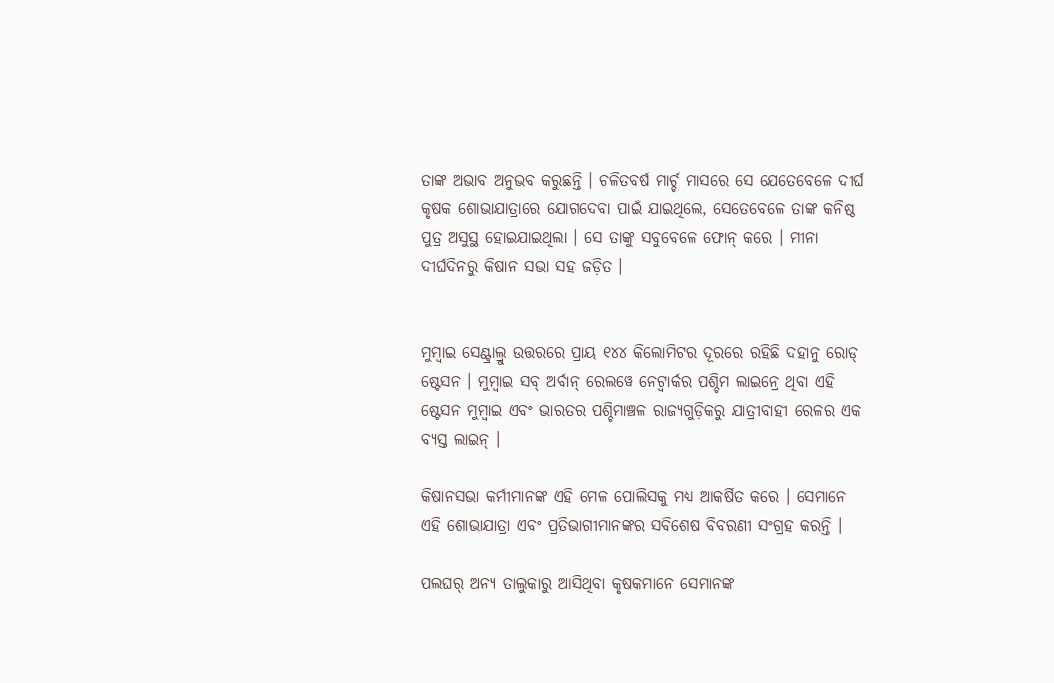ତାଙ୍କ ଅଭାବ ଅନୁଭବ କରୁଛନ୍ତି । ଚଳିତବର୍ଷ ମାର୍ଚ୍ଚ ମାସରେ ସେ ଯେତେବେଳେ ଦୀର୍ଘ କୃଷକ ଶୋଭାଯାତ୍ରାରେ ଯୋଗଦେବା ପାଇଁ ଯାଇଥିଲେ, ସେତେବେଳେ ତାଙ୍କ କନିଷ୍ଠ ପୁତ୍ର ଅସୁସ୍ଥ ହୋଇଯାଇଥିଲା । ସେ ତାଙ୍କୁ ସବୁବେଳେ ଫୋନ୍ କରେ । ମୀନା ଦୀର୍ଘଦିନରୁ କିଷାନ ସଭା ସହ ଜଡ଼ିତ ।


ମୁମ୍ବାଇ ସେଣ୍ଟ୍ରାଲ୍ରୁ ଉତ୍ତରରେ ପ୍ରାୟ ୧୪୪ କିଲୋମିଟର ଦୂରରେ ରହିଛି ଦହାନୁ ରୋଡ୍ ଷ୍ଟେସନ । ମୁମ୍ବାଇ ସବ୍ ଅର୍ବାନ୍ ରେଲୱେ ନେଟ୍ୱାର୍କର ପଶ୍ଚିମ ଲାଇନ୍ରେ ଥିବା ଏହି ଷ୍ଟେସନ ମୁମ୍ବାଇ ଏବଂ ଭାରତର ପଶ୍ଚିମାଞ୍ଚଳ ରାଜ୍ୟଗୁଡ଼ିକରୁ ଯାତ୍ରୀବାହୀ ରେଳର ଏକ ବ୍ୟସ୍ତ ଲାଇନ୍ ।

କିଷାନସଭା କର୍ମୀମାନଙ୍କ ଏହି ମେଳ ପୋଲିସକୁ ମଧ୍ୟ ଆକର୍ଷିତ କରେ । ସେମାନେ ଏହି ଶୋଭାଯାତ୍ରା ଏବଂ ପ୍ରତିଭାଗୀମାନଙ୍କର ସବିଶେଷ ବିବରଣୀ ସଂଗ୍ରହ କରନ୍ତି ।

ପଲଘର୍ ଅନ୍ୟ ତାଲୁକାରୁ ଆସିଥିବା କୃଷକମାନେ ସେମାନଙ୍କ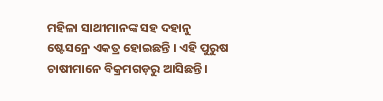ମହିଳା ସାଥୀମାନଙ୍କ ସହ ଦହାନୁ ଷ୍ଟେସନ୍ରେ ଏକତ୍ର ହୋଇଛନ୍ତି । ଏହି ପୁରୁଷ ଚାଷୀମାନେ ବିକ୍ରମଗଡ଼ରୁ ଆସିଛନ୍ତି ।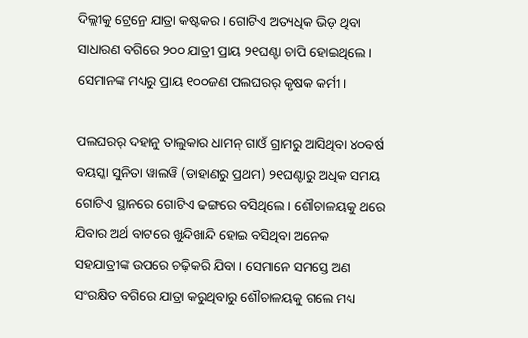ଦିଲ୍ଲୀକୁ ଟ୍ରେନ୍ରେ ଯାତ୍ରା କଷ୍ଟକର । ଗୋଟିଏ ଅତ୍ୟଧିକ ଭିଡ଼ ଥିବା ସାଧାରଣ ବଗିରେ ୨୦୦ ଯାତ୍ରୀ ପ୍ରାୟ ୨୧ଘଣ୍ଟା ଚାପି ହୋଇଥିଲେ । ସେମାନଙ୍କ ମଧ୍ୟରୁ ପ୍ରାୟ ୧୦୦ଜଣ ପଲଘରର୍ କୃଷକ କର୍ମୀ।

ପଲଘରର୍ ଦହାନୁ ତାଲୁକାର ଧାମନ୍ ଗାଓଁ ଗ୍ରାମରୁ ଆସିଥିବା ୪୦ବର୍ଷ ବୟସ୍କା ସୁନିତା ୱାଲୱି (ଡାହାଣରୁ ପ୍ରଥମ) ୨୧ଘଣ୍ଟାରୁ ଅଧିକ ସମୟ ଗୋଟିଏ ସ୍ଥାନରେ ଗୋଟିଏ ଢଙ୍ଗରେ ବସିଥିଲେ । ଶୌଚାଳୟକୁ ଥରେ ଯିବାର ଅର୍ଥ ବାଟରେ ଖୁନ୍ଦିଖାନ୍ଦି ହୋଇ ବସିଥିବା ଅନେକ ସହଯାତ୍ରୀଙ୍କ ଉପରେ ଚଢ଼ିକରି ଯିବା । ସେମାନେ ସମସ୍ତେ ଅଣ ସଂରକ୍ଷିତ ବଗିରେ ଯାତ୍ରା କରୁଥିବାରୁ ଶୌଚାଳୟକୁ ଗଲେ ମଧ୍ୟ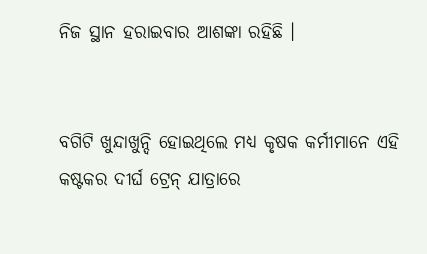ନିଜ ସ୍ଥାନ ହରାଇବାର ଆଶଙ୍କା ରହିଛି ।


ବଗିଟି ଖୁନ୍ଦାଖୁନ୍ଦି ହୋଇଥିଲେ ମଧ୍ୟ କୃଷକ କର୍ମୀମାନେ ଏହି କଷ୍ଟକର ଦୀର୍ଘ ଟ୍ରେନ୍ ଯାତ୍ରାରେ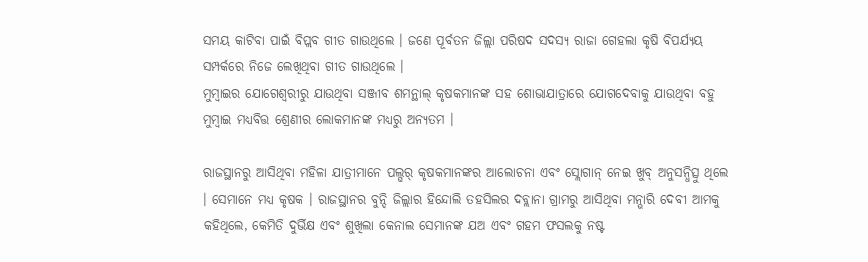ସମୟ କାଟିବା ପାଇଁ ବିପ୍ଲବ ଗୀତ ଗାଉଥିଲେ । ଜଣେ ପୂର୍ବତନ ଜିଲ୍ଲା ପରିଷଦ ସଦସ୍ୟ ରାଜା ଗେହଲା କୃଷି ବିପର୍ଯ୍ୟୟ ସମ୍ପର୍କରେ ନିଜେ ଲେଖିଥିବା ଗୀତ ଗାଉଥିଲେ ।
ମୁମ୍ବାଇର ଯୋଗେଶ୍ୱରୀରୁ ଯାଉଥିବା ସଞ୍ଜୀବ ଶମନ୍ଥାଲ୍ କୃଷକମାନଙ୍କ ସହ ଶୋଭାଯାତ୍ରାରେ ଯୋଗଦେବାକୁ ଯାଉଥିବା ବହୁ ମୁମ୍ବାଇ ମଧ୍ୟବିତ୍ତ ଶ୍ରେଣୀର ଲୋକମାନଙ୍କ ମଧ୍ୟରୁ ଅନ୍ୟତମ ।

ରାଜସ୍ଥାନରୁ ଆସିଥିବା ମହିଳା ଯାତ୍ରୀମାନେ ପଲ୍ଘର୍ କୃଷକମାନଙ୍କର ଆଲୋଚନା ଏବଂ ସ୍ଲୋଗାନ୍ ନେଇ ଖୁବ୍ ଅନୁସନ୍ଧିତ୍ସୁ ଥିଲେ । ସେମାନେ ମଧ୍ୟ କୃଷକ । ରାଜସ୍ଥାନର ବୁନ୍ଦି ଜିଲ୍ଲାର ହିନ୍ଦୋଲି ତହସିଲର ଦବ୍ଲାନା ଗ୍ରାମରୁ ଆସିଥିବା ମନ୍ଭାରି ଦେବୀ ଆମକୁ କହିଥିଲେ, କେମିତି ଦୁର୍ଭିକ୍ଷ ଏବଂ ଶୁଖିଲା କେନାଲ ସେମାନଙ୍କ ଯଅ ଏବଂ ଗହମ ଫସଲକୁ ନଷ୍ଟ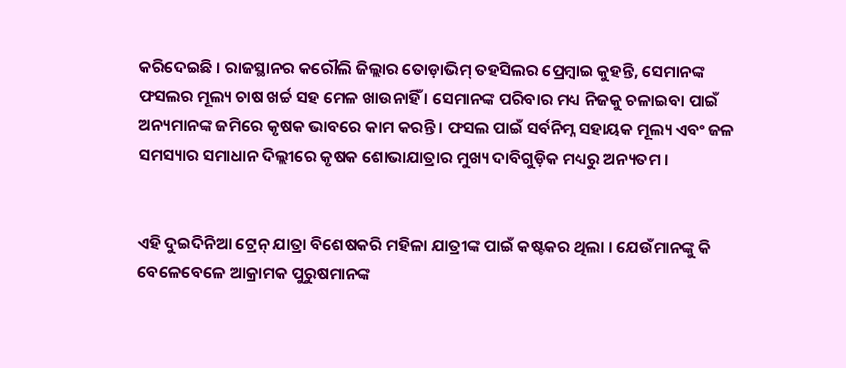କରିଦେଇଛି । ରାଜସ୍ଥାନର କରୌଲି ଜିଲ୍ଲାର ତୋଡ଼ାଭିମ୍ ତହସିଲର ପ୍ରେମ୍ବାଇ କୁହନ୍ତି, ସେମାନଙ୍କ ଫସଲର ମୂଲ୍ୟ ଚାଷ ଖର୍ଚ୍ଚ ସହ ମେଳ ଖାଉନାହିଁ । ସେମାନଙ୍କ ପରିବାର ମଧ୍ୟ ନିଜକୁ ଚଳାଇବା ପାଇଁ ଅନ୍ୟମାନଙ୍କ ଜମିରେ କୃଷକ ଭାବରେ କାମ କରନ୍ତି । ଫସଲ ପାଇଁ ସର୍ବନିମ୍ନ ସହାୟକ ମୂଲ୍ୟ ଏବଂ ଜଳ ସମସ୍ୟାର ସମାଧାନ ଦିଲ୍ଲୀରେ କୃଷକ ଶୋଭାଯାତ୍ରାର ମୁଖ୍ୟ ଦାବିଗୁଡ଼ିକ ମଧ୍ୟରୁ ଅନ୍ୟତମ ।


ଏହି ଦୁଇଦିନିଆ ଟ୍ରେନ୍ ଯାତ୍ରା ବିଶେଷକରି ମହିଳା ଯାତ୍ରୀଙ୍କ ପାଇଁ କଷ୍ଟକର ଥିଲା । ଯେଉଁମାନଙ୍କୁ କି ବେଳେବେଳେ ଆକ୍ରାମକ ପୁରୁଷମାନଙ୍କ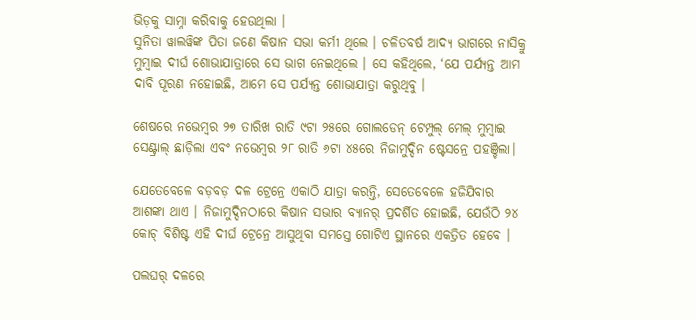ଭିଡ଼କୁ ସାମ୍ନା କରିବାକୁ ହେଉଥିଲା ।
ସୁନିତା ୱାଲୱିଙ୍କ ପିତା ଜଣେ କିଷାନ ସଭା କର୍ମୀ ଥିଲେ । ଚଳିତବର୍ଷ ଆଦ୍ୟ ଭାଗରେ ନାସିକ୍ରୁ ମୁମ୍ବାଇ ଦୀର୍ଘ ଶୋଭାଯାତ୍ରାରେ ସେ ଭାଗ ନେଇଥିଲେ । ସେ କହିଥିଲେ, ‘ଯେ ପର୍ଯ୍ୟନ୍ତ ଆମ ଦାବି ପୂରଣ ନହୋଇଛି, ଆମେ ସେ ପର୍ଯ୍ୟନ୍ତ ଶୋଭାଯାତ୍ରା କରୁଥିବୁ ।

ଶେଷରେ ନଭେମ୍ବର ୨୭ ତାରିଖ ରାତି ୯ଟା ୨୫ରେ ଗୋଲଡେନ୍ ଟେମ୍ପୁଲ୍ ମେଲ୍ ମୁମ୍ବାଇ ସେଣ୍ଟ୍ରାଲ୍ ଛାଡ଼ିଲା ଏବଂ ନଭେମ୍ବର ୨୮ ରାତି ୬ଟା ୪୫ରେ ନିଜାମୁଦ୍ଦିନ ଷ୍ଟେସନ୍ରେ ପହଞ୍ଚିଲା।

ଯେତେବେଳେ ବଡ଼ବଡ଼ ଦଳ ଟ୍ରେନ୍ରେ ଏକାଠି ଯାତ୍ରା କରନ୍ତି, ସେତେବେଳେ ହଜିଯିବାର ଆଶଙ୍କା ଥାଏ । ନିଜାମୁଦ୍ଦିନଠାରେ କିଷାନ ସଭାର ବ୍ୟାନର୍ ପ୍ରଦର୍ଶିତ ହୋଇଛି, ଯେଉଁଠି ୨୪ କୋଚ୍ ବିଶିଷ୍ଟ ଏହି ଦୀର୍ଘ ଟ୍ରେନ୍ରେ ଆସୁଥିବା ସମସ୍ତେ ଗୋଟିଏ ସ୍ଥାନରେ ଏକତ୍ରିତ ହେବେ ।

ପଲଘର୍ ଦଳରେ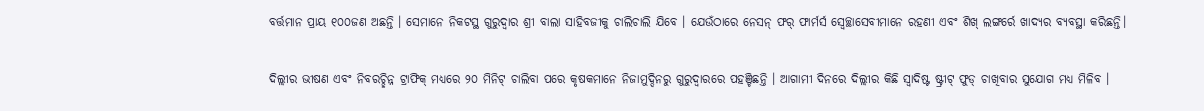ବର୍ତ୍ତମାନ ପ୍ରାୟ ୧୦୦ଜଣ ଅଛନ୍ତି । ସେମାନେ ନିକଟସ୍ଥ ଗୁରୁଦ୍ୱାର ଶ୍ରୀ ବାଲା ସାହିବଜୀକୁ ଚାଲିଚାଲି ଯିବେ । ଯେଉଁଠାରେ ନେସନ୍ ଫର୍ ଫାର୍ମର୍ସ ସ୍ୱେଚ୍ଛାସେବୀମାନେ ରହଣୀ ଏବଂ ଶିଖ୍ ଲଙ୍ଗର୍ରେ ଖାଦ୍ୟର ବ୍ୟବସ୍ଥା କରିଛନ୍ତି।

ଦିଲ୍ଲୀର ଭୀଷଣ ଏବଂ ନିବରଚ୍ଛିନ୍ନ ଟ୍ରାଫିକ୍ ମଧ୍ୟରେ ୨୦ ମିନିଟ୍ ଚାଲିବା ପରେ କୃଷକମାନେ ନିଜାମୁଦ୍ଦିନରୁ ଗୁରୁଦ୍ୱାରରେ ପହଞ୍ଚିଛନ୍ତି । ଆଗାମୀ ଦିନରେ ଦିଲ୍ଲୀର କିଛି ସ୍ୱାଦିଷ୍ଟ ଷ୍ଟ୍ରୀଟ୍ ଫୁଡ୍ ଚାଖିବାର ସୁଯୋଗ ମଧ୍ୟ ମିଳିବ ।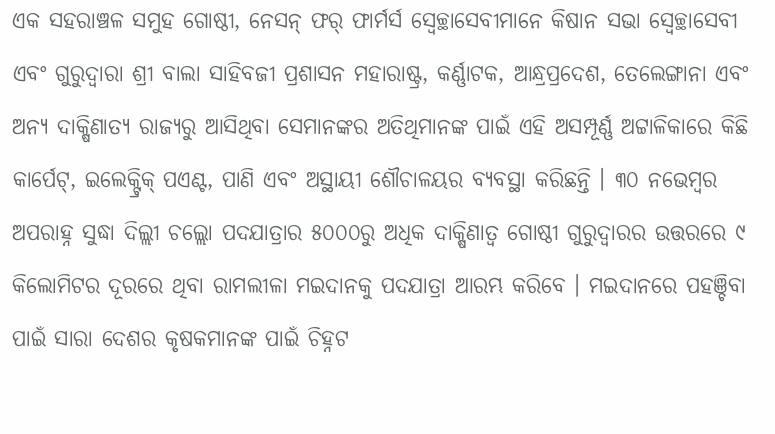ଏକ ସହରାଞ୍ଚଳ ସମୁହ ଗୋଷ୍ଠୀ, ନେସନ୍ ଫର୍ ଫାର୍ମର୍ସ ସ୍ୱେଚ୍ଛାସେବୀମାନେ କିଷାନ ସଭା ସ୍ୱେଚ୍ଛାସେବୀ ଏବଂ ଗୁରୁଦ୍ୱାରା ଶ୍ରୀ ବାଲା ସାହିବଜୀ ପ୍ରଶାସନ ମହାରାଷ୍ଟ୍ର, କର୍ଣ୍ଣାଟକ, ଆନ୍ଧ୍ରପ୍ରଦେଶ, ତେଲେଙ୍ଗାନା ଏବଂ ଅନ୍ୟ ଦାକ୍ଷିଣାତ୍ୟ ରାଜ୍ୟରୁ ଆସିଥିବା ସେମାନଙ୍କର ଅତିଥିମାନଙ୍କ ପାଇଁ ଏହି ଅସମ୍ପୂର୍ଣ୍ଣ ଅଟ୍ଟାଳିକାରେ କିଛି କାର୍ପେଟ୍, ଇଲେକ୍ଟ୍ରିକ୍ ପଏଣ୍ଟ, ପାଣି ଏବଂ ଅସ୍ଥାୟୀ ଶୌଚାଳୟର ବ୍ୟବସ୍ଥା କରିଛନ୍ତି । ୩୦ ନଭେମ୍ବର ଅପରାହ୍ନ ସୁଦ୍ଧା ଦିଲ୍ଲୀ ଚଲ୍ଲୋ ପଦଯାତ୍ରାର ୫୦୦୦ରୁ ଅଧିକ ଦାକ୍ଷିଣାତ୍ୱ ଗୋଷ୍ଠୀ ଗୁରୁଦ୍ୱାରର ଉତ୍ତରରେ ୯ କିଲୋମିଟର ଦୂରରେ ଥିବା ରାମଲୀଳା ମଇଦାନକୁ ପଦଯାତ୍ରା ଆରମ୍ଭ କରିବେ । ମଇଦାନରେ ପହଞ୍ଚିବା ପାଇଁ ସାରା ଦେଶର କୃଷକମାନଙ୍କ ପାଇଁ ଚିହ୍ନଟ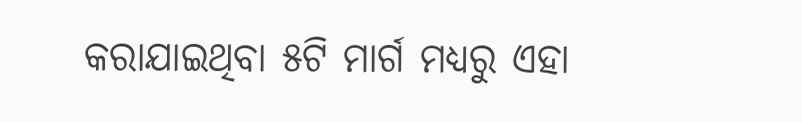କରାଯାଇଥିବା ୫ଟି ମାର୍ଗ ମଧ୍ୟରୁ ଏହା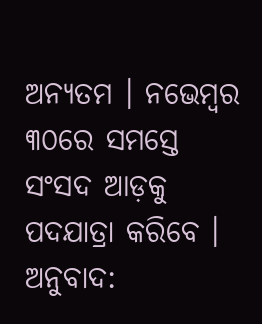ଅନ୍ୟତମ । ନଭେମ୍ବର ୩୦ରେ ସମସ୍ତେ ସଂସଦ ଆଡ଼କୁ ପଦଯାତ୍ରା କରିବେ ।
ଅନୁବାଦ: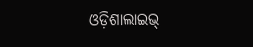ଓଡ଼ିଶାଲାଇଭ୍